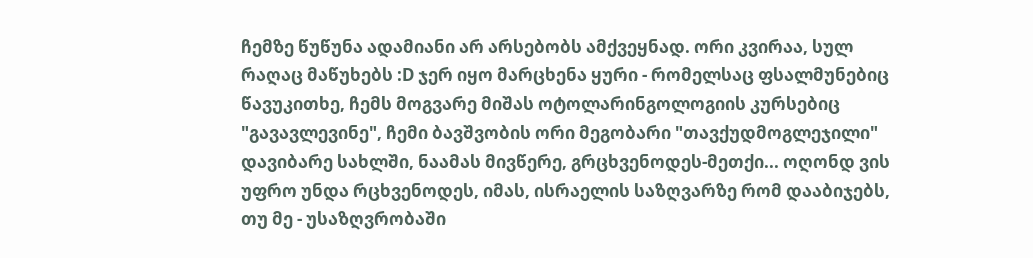ჩემზე წუწუნა ადამიანი არ არსებობს ამქვეყნად. ორი კვირაა, სულ რაღაც მაწუხებს :D ჯერ იყო მარცხენა ყური - რომელსაც ფსალმუნებიც წავუკითხე, ჩემს მოგვარე მიშას ოტოლარინგოლოგიის კურსებიც "გავავლევინე", ჩემი ბავშვობის ორი მეგობარი "თავქუდმოგლეჯილი" დავიბარე სახლში, ნაამას მივწერე, გრცხვენოდეს-მეთქი... ოღონდ ვის უფრო უნდა რცხვენოდეს, იმას, ისრაელის საზღვარზე რომ დააბიჯებს, თუ მე - უსაზღვრობაში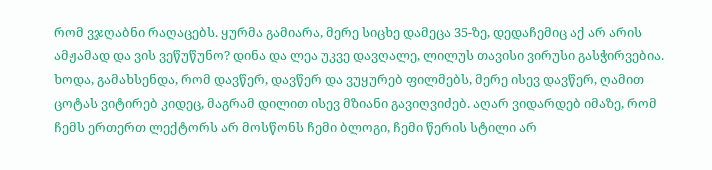რომ ვჯღაბნი რაღაცებს. ყურმა გამიარა, მერე სიცხე დამეცა 35-ზე, დედაჩემიც აქ არ არის ამჟამად და ვის ვეწუწუნო? დინა და ლეა უკვე დავღალე, ლილუს თავისი ვირუსი გასჭირვებია.
ხოდა, გამახსენდა, რომ დავწერ, დავწერ და ვუყურებ ფილმებს, მერე ისევ დავწერ, ღამით ცოტას ვიტირებ კიდეც, მაგრამ დილით ისევ მზიანი გავიღვიძებ. აღარ ვიდარდებ იმაზე, რომ ჩემს ერთერთ ლექტორს არ მოსწონს ჩემი ბლოგი, ჩემი წერის სტილი არ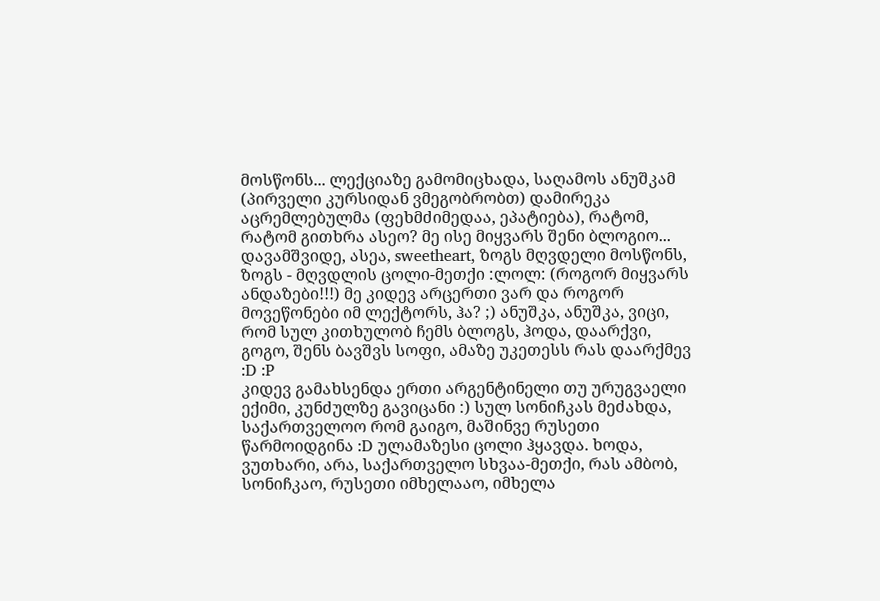მოსწონს... ლექციაზე გამომიცხადა, საღამოს ანუშკამ (პირველი კურსიდან ვმეგობრობთ) დამირეკა აცრემლებულმა (ფეხმძიმედაა, ეპატიება), რატომ, რატომ გითხრა ასეო? მე ისე მიყვარს შენი ბლოგიო... დავამშვიდე, ასეა, sweetheart, ზოგს მღვდელი მოსწონს, ზოგს - მღვდლის ცოლი-მეთქი :ლოლ: (როგორ მიყვარს ანდაზები!!!) მე კიდევ არცერთი ვარ და როგორ მოვეწონები იმ ლექტორს, ჰა? ;) ანუშკა, ანუშკა, ვიცი, რომ სულ კითხულობ ჩემს ბლოგს, ჰოდა, დაარქვი, გოგო, შენს ბავშვს სოფი, ამაზე უკეთესს რას დაარქმევ :D :P
კიდევ გამახსენდა ერთი არგენტინელი თუ ურუგვაელი ექიმი, კუნძულზე გავიცანი :) სულ სონიჩკას მეძახდა, საქართველოო რომ გაიგო, მაშინვე რუსეთი წარმოიდგინა :D ულამაზესი ცოლი ჰყავდა. ხოდა, ვუთხარი, არა, საქართველო სხვაა-მეთქი, რას ამბობ, სონიჩკაო, რუსეთი იმხელააო, იმხელა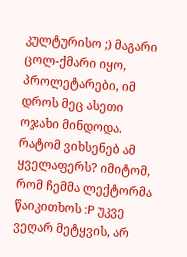კულტურისო ;) მაგარი ცოლ-ქმარი იყო, პროლეტარები, იმ დროს მეც ასეთი ოჯახი მინდოდა.
რატომ ვიხსენებ ამ ყველაფერს? იმიტომ, რომ ჩემმა ლექტორმა წაიკითხოს :P უკვე ვეღარ მეტყვის, არ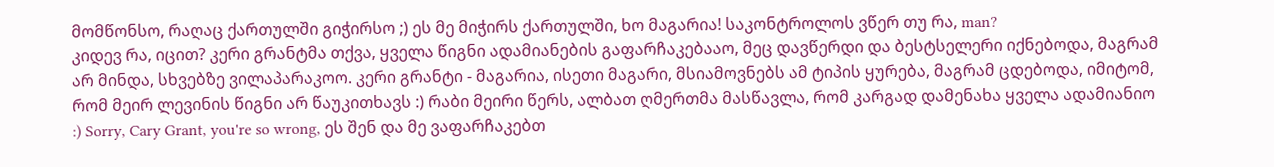მომწონსო, რაღაც ქართულში გიჭირსო ;) ეს მე მიჭირს ქართულში, ხო მაგარია! საკონტროლოს ვწერ თუ რა, man?
კიდევ რა, იცით? კერი გრანტმა თქვა, ყველა წიგნი ადამიანების გაფარჩაკებააო, მეც დავწერდი და ბესტსელერი იქნებოდა, მაგრამ არ მინდა, სხვებზე ვილაპარაკოო. კერი გრანტი - მაგარია, ისეთი მაგარი, მსიამოვნებს ამ ტიპის ყურება, მაგრამ ცდებოდა, იმიტომ, რომ მეირ ლევინის წიგნი არ წაუკითხავს :) რაბი მეირი წერს, ალბათ ღმერთმა მასწავლა, რომ კარგად დამენახა ყველა ადამიანიო :) Sorry, Cary Grant, you're so wrong, ეს შენ და მე ვაფარჩაკებთ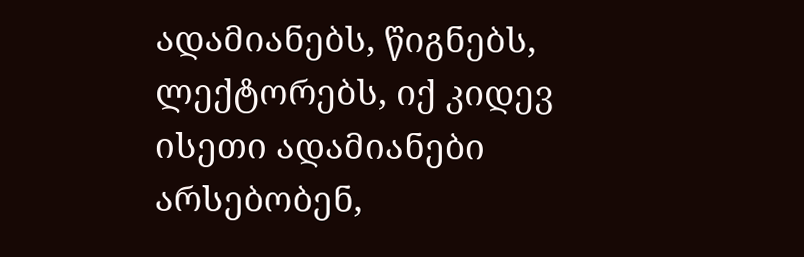ადამიანებს, წიგნებს, ლექტორებს, იქ კიდევ ისეთი ადამიანები არსებობენ,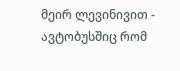მეირ ლევინივით - ავტობუსშიც რომ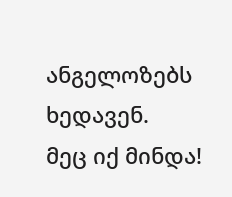ანგელოზებს ხედავენ.
მეც იქ მინდა!